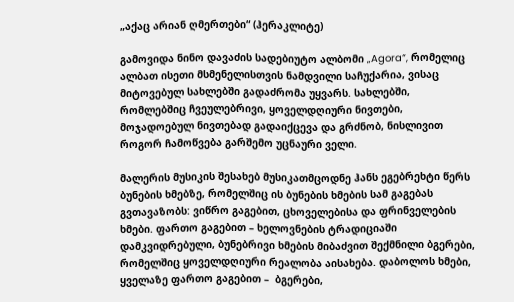„აქაც არიან ღმერთები“ (ჰერაკლიტე)

გამოვიდა ნინო დავაძის სადებიუტო ალბომი „Agora“, რომელიც ალბათ ისეთი მსმენელისთვის ნამდვილი საჩუქარია, ვისაც მიტოვებულ სახლებში გადაძრომა უყვარს. სახლებში, რომლებშიც ჩვეულებრივი, ყოველდღიური ნივთები, მოჯადოებულ ნივთებად გადაიქცევა და გრძნობ, ნისლივით როგორ ჩამოწვება გარშემო უცნაური ველი.

მალერის მუსიკის შესახებ მუსიკათმცოდნე ჰანს ეგებრეხტი წერს ბუნების ხმებზე, რომელშიც ის ბუნების ხმების სამ გაგებას გვთავაზობს: ვიწრო გაგებით, ცხოველებისა და ფრინველების ხმები. ფართო გაგებით – ხელოვნების ტრადიციაში დამკვიდრებული, ბუნებრივი ხმების მიბაძვით შექმნილი ბგერები, რომელშიც ყოველდღიური რეალობა აისახება. დაბოლოს ხმები, ყველაზე ფართო გაგებით –  ბგერები,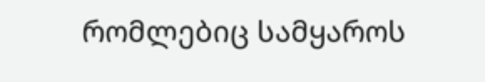რომლებიც სამყაროს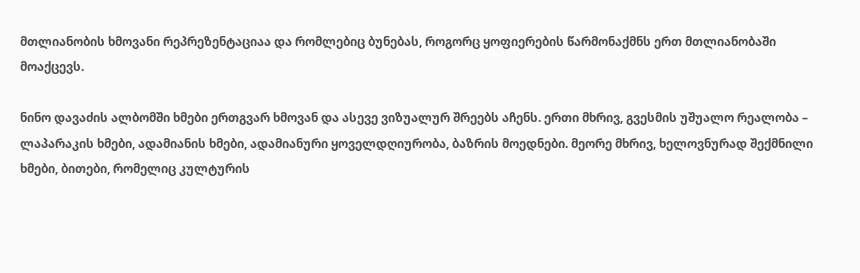მთლიანობის ხმოვანი რეპრეზენტაციაა და რომლებიც ბუნებას, როგორც ყოფიერების წარმონაქმნს ერთ მთლიანობაში მოაქცევს.

ნინო დავაძის ალბომში ხმები ერთგვარ ხმოვან და ასევე ვიზუალურ შრეებს აჩენს. ერთი მხრივ, გვესმის უშუალო რეალობა – ლაპარაკის ხმები, ადამიანის ხმები, ადამიანური ყოველდღიურობა, ბაზრის მოედნები. მეორე მხრივ, ხელოვნურად შექმნილი ხმები, ბითები, რომელიც კულტურის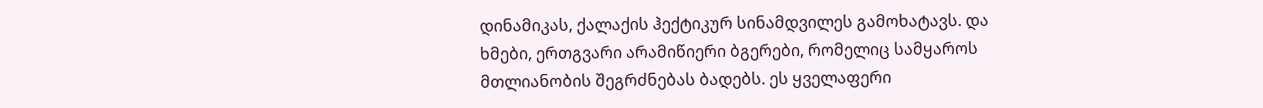დინამიკას, ქალაქის ჰექტიკურ სინამდვილეს გამოხატავს. და ხმები, ერთგვარი არამიწიერი ბგერები, რომელიც სამყაროს მთლიანობის შეგრძნებას ბადებს. ეს ყველაფერი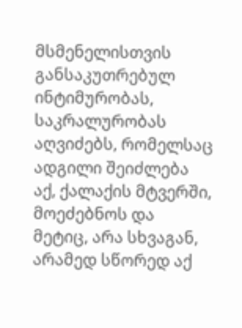მსმენელისთვის განსაკუთრებულ ინტიმურობას, საკრალურობას აღვიძებს, რომელსაც ადგილი შეიძლება აქ, ქალაქის მტვერში, მოეძებნოს და მეტიც, არა სხვაგან, არამედ სწორედ აქ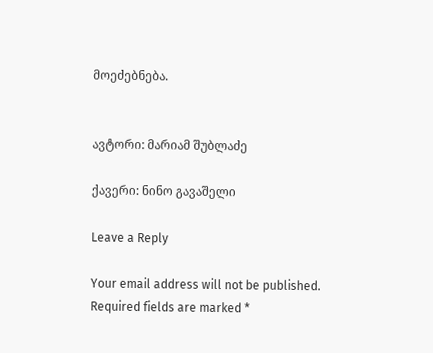მოეძებნება.


ავტორი: მარიამ შუბლაძე

ქავერი: ნინო გავაშელი

Leave a Reply

Your email address will not be published. Required fields are marked *